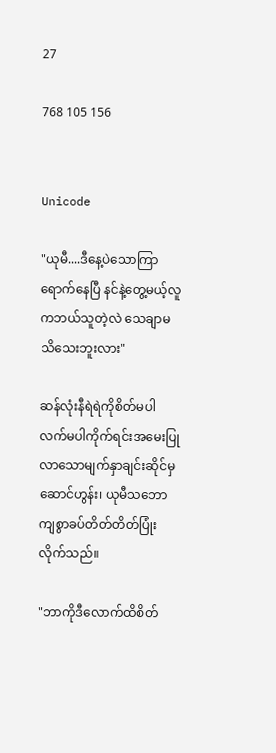27

768 105 156


Unicode

"ယုမီ....ဒီနေ့ပဲသောကြာရောက်နေပြီ နင်နဲ့တွေ့မယ့်လူကဘယ်သူတဲ့လဲ သေချာမသိသေးဘူးလား"

ဆန်လုံးနီရဲရဲကိုစိတ်မပါလက်မပါကိုက်ရင်းအမေးပြုလာသောမျက်နှာချင်းဆိုင်မှဆောင်ဟွန်း၊ ယုမီသဘောကျစွာခပ်တိတ်တိတ်ပြုံးလိုက်သည်။

"ဘာကိုဒီလောက်ထိစိတ်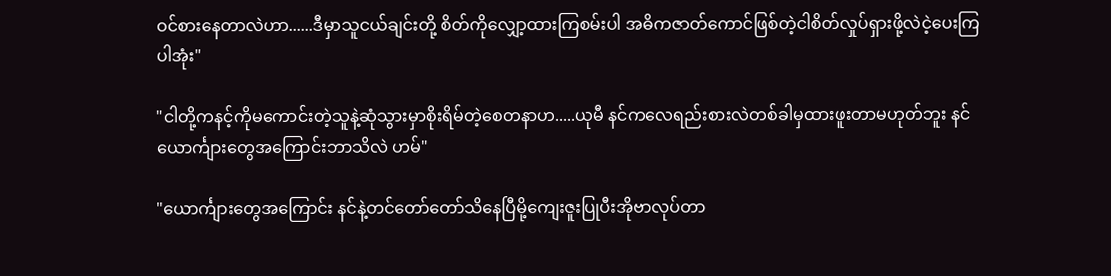ဝင်စားနေတာလဲဟာ......ဒီမှာသူငယ်ချင်းတို့ စိတ်ကိုလျှော့ထားကြစမ်းပါ အဓိကဇာတ်ကောင်ဖြစ်တဲ့ငါစိတ်လှုပ်ရှားဖို့လဲငဲ့ပေးကြပါအုံး"

"ငါတို့ကနင့်ကိုမကောင်းတဲ့သူနဲ့ဆုံသွားမှာစိုးရိမ်တဲ့စေတနာဟ.....ယုမီ နင်ကလေရည်းစားလဲတစ်ခါမှထားဖူးတာမဟုတ်ဘူး နင်ယောင်္ကျားတွေအကြောင်းဘာသိလဲ ဟမ်"

"ယောင်္ကျားတွေအကြောင်း နင်နဲ့တင်တော်တော်သိနေပြီမို့ကျေးဇူးပြုပီးအိုဗာလုပ်တာ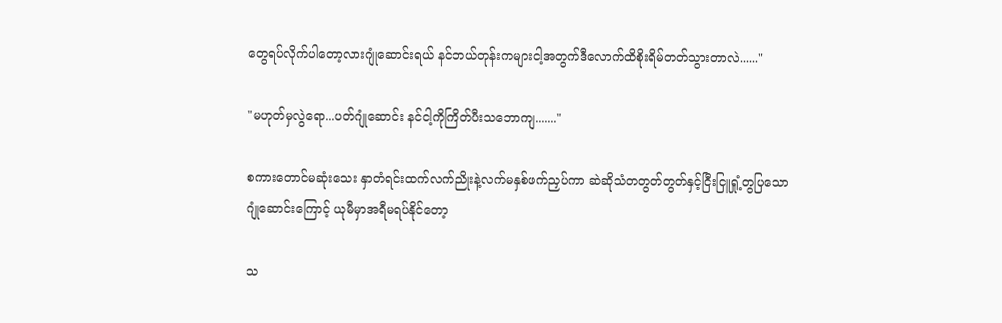တွေရပ်လိုက်ပါတော့လားဂျုံဆောင်းရယ် နင်ဘယ်တုန်းကများငါ့အတွက်ဒီလောက်ထိစိုးရိမ်တတ်သွားတာလဲ......"

"မဟုတ်မှလွဲရော...ပတ်ဂျုံဆောင်း နင်ငါ့ကိုကြိတ်ပီးသဘောကျ......."

စကားတောင်မဆုံးသေး နှာတံရင်းထက်လက်ညိုးနဲ့လက်မနှစ်ဖက်ညှပ်ကာ ဆဲဆိုသံတတွတ်တွတ်နှင့်ငြီးငြူရှုံ့တွပြသောဂျုံဆောင်းကြောင့် ယုမီမှာအရီမရပ်နိုင်တော့

သ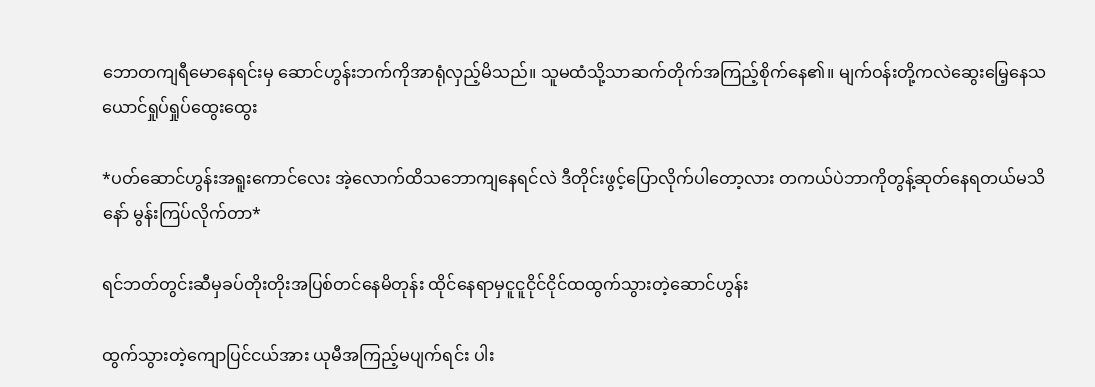ဘောတကျရီမောနေရင်းမှ ဆောင်ဟွန်းဘက်ကိုအာရုံလှည့်မိသည်။ သူမထံသို့သာဆက်တိုက်အကြည့်စိုက်နေ၏။ မျက်ဝန်းတို့ကလဲဆွေးမြေ့နေသယောင်ရှုပ်ရှုပ်ထွေးထွေး

*ပတ်ဆောင်ဟွန်းအရူးကောင်လေး အဲ့လောက်ထိသဘောကျနေရင်လဲ ဒီတိုင်းဖွင့်ပြောလိုက်ပါတော့လား တကယ်ပဲဘာကိုတွန့်ဆုတ်နေရတယ်မသိနော် မွန်းကြပ်လိုက်တာ*

ရင်ဘတ်တွင်းဆီမှခပ်တိုးတိုးအပြစ်တင်နေမိတုန်း ထိုင်နေရာမှငူငူငိုင်ငိုင်ထထွက်သွားတဲ့ဆောင်ဟွန်း

ထွက်သွားတဲ့ကျောပြင်ငယ်အား ယုမီအကြည့်မပျက်ရင်း ပါး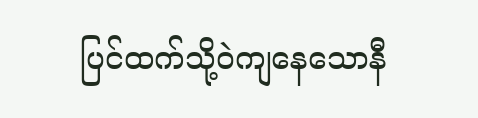ပြင်ထက်သို့ဝဲကျနေသောနီ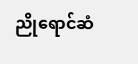ညိုရောင်ဆံ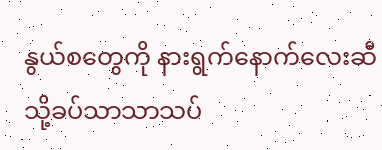နွယ်စတွေကို နားရွက်နောက်လေးဆီသို့ခပ်သာသာသပ်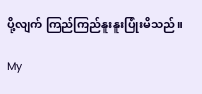ပို့လျက် ကြည်ကြည်နူးနူးပြုံးမိသည်။

My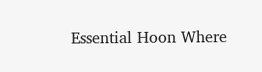Essential Hoon Where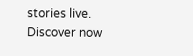stories live. Discover now